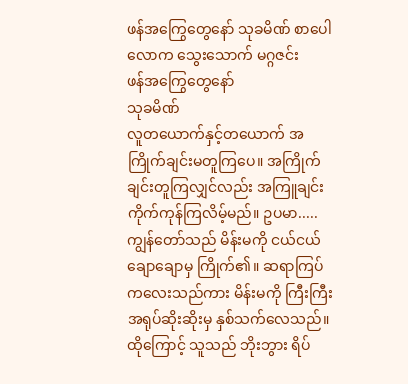ဖန်အကြွေတွေနော် သုခမိဏ် စာပေါလောက သွေးသောက် မဂ္ဂဇင်း
ဖန်အကြွေတွေနော်
သုခမိဏ်
လူတယောက်နှင့်တယောက် အကြိုက်ချင်းမတူကြပေ။ အကြိုက်ချင်းတူကြလျှင်လည်း အကြူချင်း ကိုက်ကုန်ကြလိမ့်မည်။ ဥပမာ..... ကျွန်တော်သည် မိန်းမကို ငယ်ငယ်ချောချောမှ ကြိုက်၏။ ဆရာကြပ် ကလေးသည်ကား မိန်းမကို ကြီးကြီး အရုပ်ဆိုးဆိုးမှ နှစ်သက်လေသည်။ ထိုကြောင့် သူသည် ဘိုးဘွား ရိပ်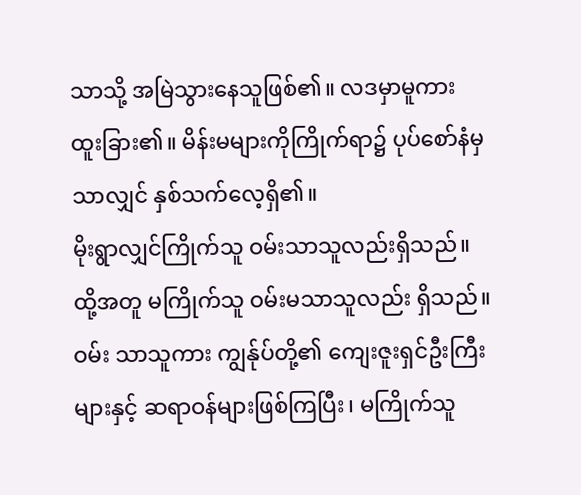သာသို့ အမြဲသွားနေသူဖြစ်၏။ လဒမှာမူကား ထူးခြား၏။ မိန်းမများကိုကြိုက်ရာ၌ ပုပ်စော်နံမှသာလျှင် နှစ်သက်လေ့ရှိ၏။
မိုးရွာလျှင်ကြိုက်သူ ဝမ်းသာသူလည်းရှိသည်။ ထို့အတူ မကြိုက်သူ ဝမ်းမသာသူလည်း ရှိသည်။ ဝမ်း သာသူကား ကျွန်ုပ်တို့၏ ကျေးဇူးရှင်ဦးကြီးများနှင့် ဆရာဝန်များဖြစ်ကြပြီး၊ မကြိုက်သူ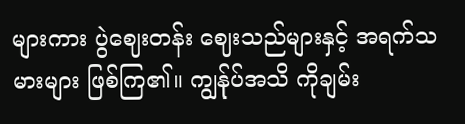များကား ပွဲဈေးတန်း ဈေးသည်များနှင့် အရက်သမားများ ဖြစ်ကြ၏။ ကျွန်ုပ်အသိ ကိုချမ်း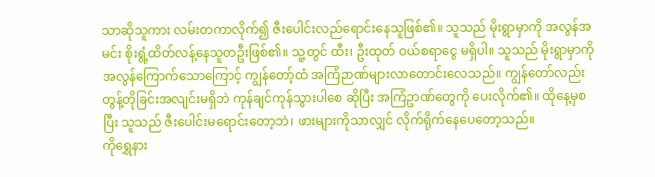သာဆိုသူကား လမ်းတကာလိုက်၍ ဇီးပေါင်းလည်ရောင်းနေသူဖြစ်၏။ သူသည် မိုးရွာမှာကို အလွန်အမင်း စိုးရွံ့ထိတ်လန့်နေသူတဦးဖြစ်၏။ သူ့တွင် ထီး၊ ဦးထုတ် ဝယ်စရာငွေ မရှိပါ။ သူသည် မိုးရွာမှာကို အလွန်ကြောက်သောကြောင့် ကျွန်တော့်ထံ အကြံဉာဏ်များလာတောင်းလေသည်။ ကျွန်တော်လည်း တွန့်တိုခြင်းအလျင်းမရှိဘဲ ကုန်ချင်ကုန်သွားပါစေ ဆိုပြီး အကြံဥာဏ်တွေကို ပေးလိုက်၏။ ထိုနေ့မှစပြီး သူသည် ဇီးပေါင်းမရောင်းတော့ဘဲ၊ ဖားများကိုသာလျှင် လိုက်ရိုက်နေပေတော့သည်။
ကိုရွှေနား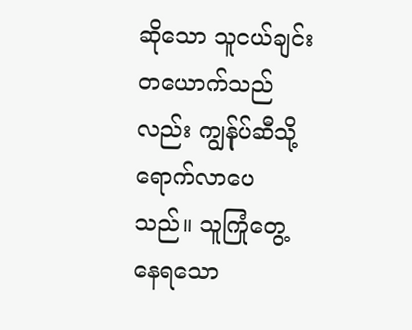ဆိုသော သူငယ်ချင်းတယောက်သည်လည်း ကျွန်ုပ်ဆီသို့ ရောက်လာပေသည်။ သူကြုံတွေ့ နေရသော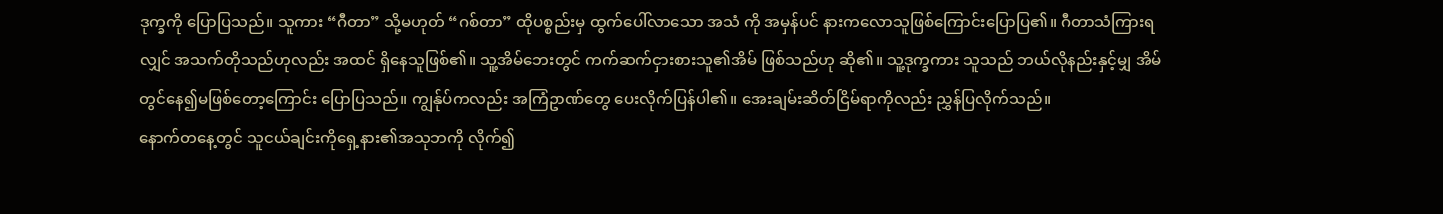ဒုက္ခကို ပြောပြသည်။ သူကား “ဂီတာ” သို့မဟုတ် “ဂစ်တာ” ထိုပစ္စည်းမှ ထွက်ပေါ်လာသော အသံ ကို အမှန်ပင် နားကလောသူဖြစ်ကြောင်းပြောပြ၏။ ဂီတာသံကြားရလျှင် အသက်တိုသည်ဟုလည်း အထင် ရှိနေသူဖြစ်၏။ သူ့အိမ်ဘေးတွင် ကက်ဆက်ငှားစားသူ၏အိမ် ဖြစ်သည်ဟု ဆို၏။ သူ့ဒုက္ခကား သူသည် ဘယ်လိုနည်းနှင့်မျှ အိမ်တွင်နေ၍မဖြစ်တော့ကြောင်း ပြောပြသည်။ ကျွန်ုပ်ကလည်း အကြံဥာဏ်တွေ ပေးလိုက်ပြန်ပါ၏။ အေးချမ်းဆိတ်ငြိမ်ရာကိုလည်း ညွှန်ပြလိုက်သည်။
နောက်တနေ့တွင် သူငယ်ချင်းကိုရှေ့နား၏အသုဘကို လိုက်၍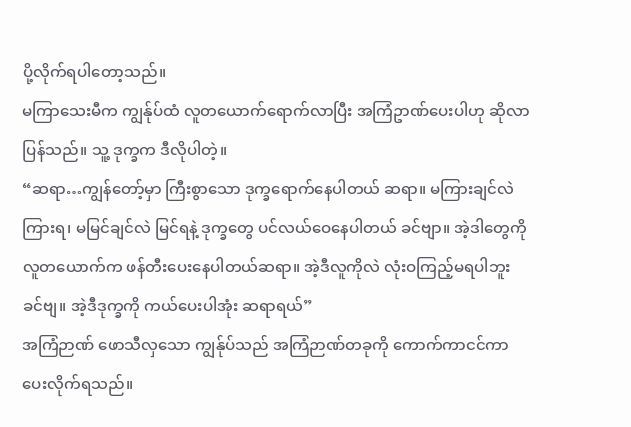ပို့လိုက်ရပါတော့သည်။
မကြာသေးမီက ကျွန်ုပ်ထံ လူတယောက်ရောက်လာပြီး အကြံဥာဏ်ပေးပါဟု ဆိုလာပြန်သည်။ သူ့ ဒုက္ခက ဒီလိုပါတဲ့။
“ဆရာ…ကျွန်တော့်မှာ ကြီးစွာသော ဒုက္ခရောက်နေပါတယ် ဆရာ။ မကြားချင်လဲ ကြားရ၊ မမြင်ချင်လဲ မြင်ရနဲ့ ဒုက္ခတွေ ပင်လယ်ဝေနေပါတယ် ခင်ဗျာ။ အဲ့ဒါတွေကို လူတယောက်က ဖန်တီးပေးနေပါတယ်ဆရာ။ အဲ့ဒီလူကိုလဲ လုံးဝကြည့်မရပါဘူး ခင်ဗျ။ အဲ့ဒီဒုက္ခကို ကယ်ပေးပါအုံး ဆရာရယ်”
အကြံဉာဏ် ဖောသီလှသော ကျွန်ုပ်သည် အကြံဉာဏ်တခုကို ကောက်ကာငင်ကာ ပေးလိုက်ရသည်။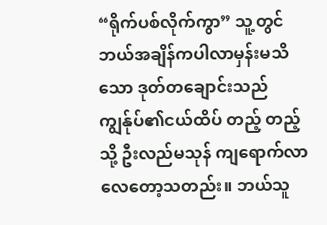“ရိုက်ပစ်လိုက်ကွာ” သူ့တွင် ဘယ်အချိန်ကပါလာမှန်းမသိသော ဒုတ်တချောင်းသည် ကျွန်ုပ်၏ငယ်ထိပ် တည့် တည့်သို့ ဦးလည်မသုန် ကျရောက်လာလေတော့သတည်း။ ဘယ်သူ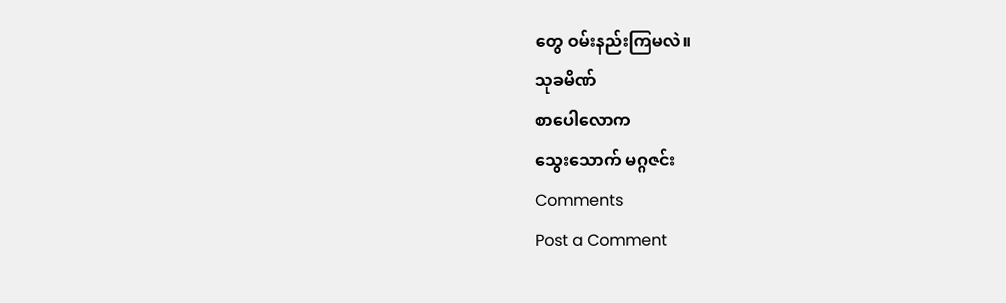တွေ ဝမ်းနည်းကြမလဲ။
သုခမိဏ်
စာပေါလောက
သွေးသောက် မဂ္ဂဇင်း
Comments
Post a Comment